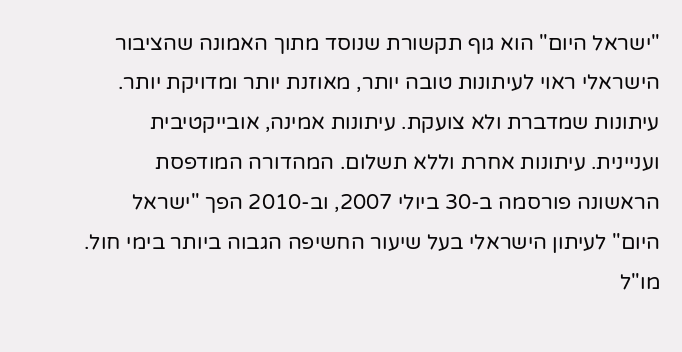"ישראל היום" הוא גוף תקשורת שנוסד מתוך האמונה שהציבור הישראלי ראוי לעיתונות טובה יותר, מאוזנת יותר ומדויקת יותר. עיתונות שמדברת ולא צועקת. עיתונות אמינה, אובייקטיבית ועניינית. עיתונות אחרת וללא תשלום. המהדורה המודפסת הראשונה פורסמה ב-30 ביולי 2007, וב-2010 הפך "ישראל היום" לעיתון הישראלי בעל שיעור החשיפה הגבוה ביותר בימי חול. מו"ל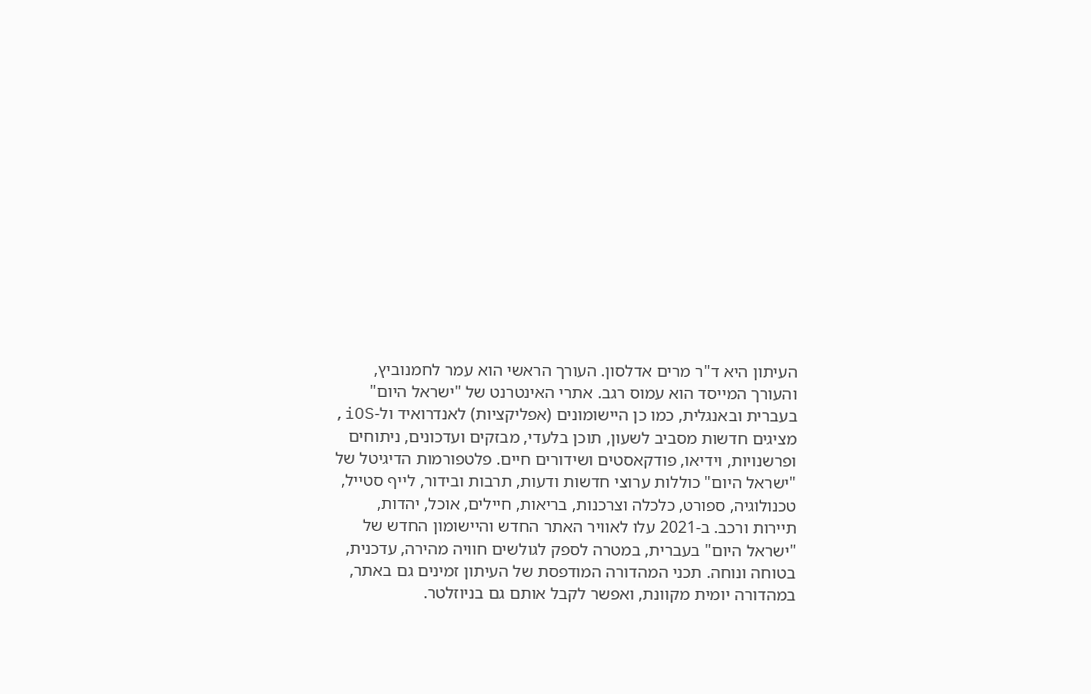העיתון היא ד"ר מרים אדלסון. העורך הראשי הוא עמר לחמנוביץ, והעורך המייסד הוא עמוס רגב. אתרי האינטרנט של "ישראל היום" בעברית ובאנגלית, כמו כן היישומונים (אפליקציות) לאנדרואיד ול-iOS, מציגים חדשות מסביב לשעון, תוכן בלעדי, מבזקים ועדכונים, ניתוחים ופרשנויות, וידיאו, פודקאסטים ושידורים חיים. פלטפורמות הדיגיטל של "ישראל היום" כוללות ערוצי חדשות ודעות, תרבות ובידור, לייף סטייל, טכנולוגיה, ספורט, כלכלה וצרכנות, בריאות, חיילים, אוכל, יהדות, תיירות ורכב. ב-2021 עלו לאוויר האתר החדש והיישומון החדש של "ישראל היום" בעברית, במטרה לספק לגולשים חוויה מהירה, עדכנית, בטוחה ונוחה. תכני המהדורה המודפסת של העיתון זמינים גם באתר, במהדורה יומית מקוונת, ואפשר לקבל אותם גם בניוזלטר.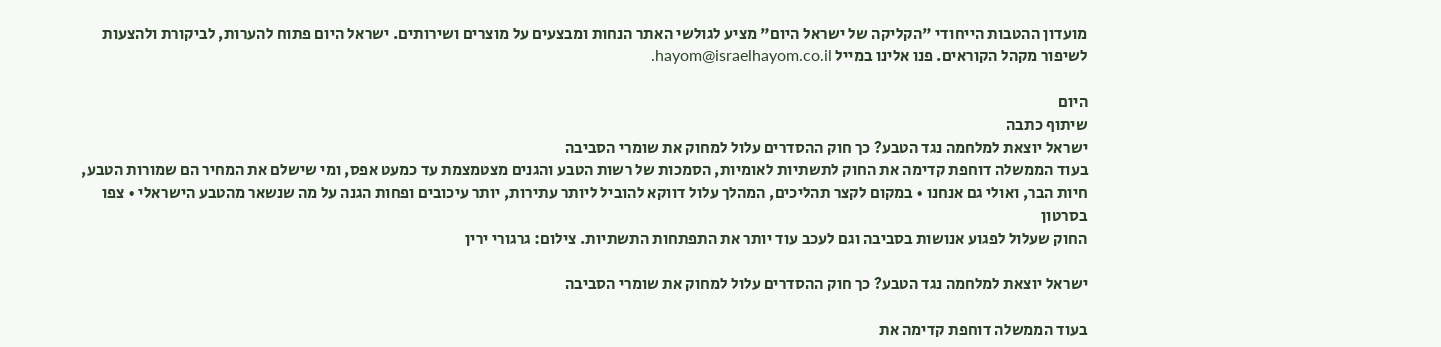מועדון ההטבות הייחודי "הקליקה של ישראל היום" מציע לגולשי האתר הנחות ומבצעים על מוצרים ושירותים. ישראל היום פתוח להערות, לביקורת ולהצעות לשיפור מקהל הקוראים. פנו אלינו במייל hayom@israelhayom.co.il.

היום
שיתוף כתבה
ישראל יוצאת למלחמה נגד הטבע? כך חוק ההסדרים עלול למחוק את שומרי הסביבה
בעוד הממשלה דוחפת קדימה את החוק לתשתיות לאומיות, הסמכות של רשות הטבע והגנים מצטמצמת עד כמעט אפס, ומי שישלם את המחיר הם שמורות הטבע, חיות הבר, ואולי גם אנחנו • במקום לקצר תהליכים, המהלך עלול דווקא להוביל ליותר עתירות, יותר עיכובים ופחות הגנה על מה שנשאר מהטבע הישראלי • צפו בסרטון
החוק שעלול לפגוע אנושות בסביבה וגם לעכב עוד יותר את התפתחות התשתיות. צילום: גרגורי ירין

ישראל יוצאת למלחמה נגד הטבע? כך חוק ההסדרים עלול למחוק את שומרי הסביבה

בעוד הממשלה דוחפת קדימה את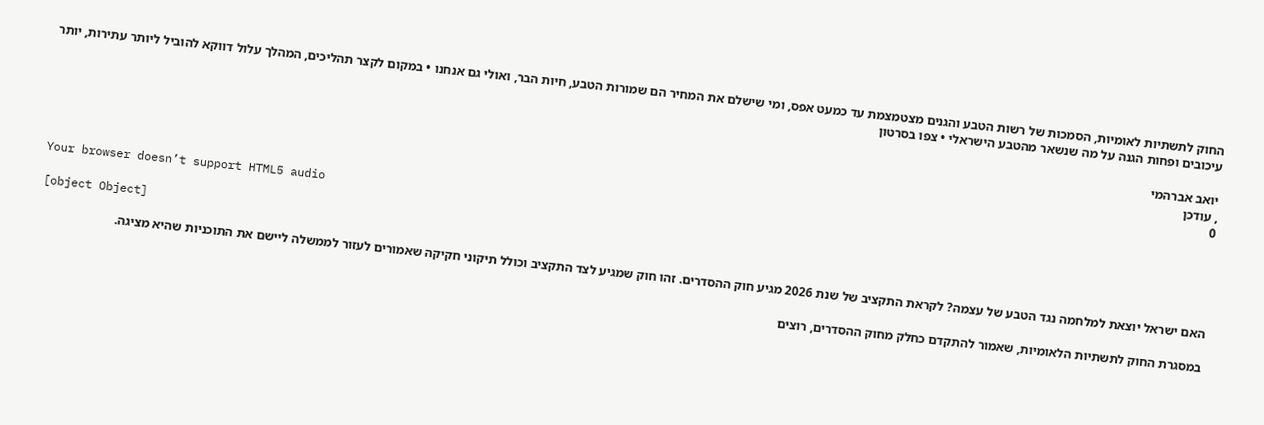החוק לתשתיות לאומיות, הסמכות של רשות הטבע והגנים מצטמצמת עד כמעט אפס, ומי שישלם את המחיר הם שמורות הטבע, חיות הבר, ואולי גם אנחנו • במקום לקצר תהליכים, המהלך עלול דווקא להוביל ליותר עתירות, יותר עיכובים ופחות הגנה על מה שנשאר מהטבע הישראלי • צפו בסרטון

יואב אברהמי
, עודכן
0

Your browser doesn’t support HTML5 audio

[object Object]

האם ישראל יוצאת למלחמה נגד הטבע של עצמה? לקראת התקציב של שנת 2026 מגיע חוק ההסדרים. זהו חוק שמגיע לצד התקציב וכולל תיקוני חקיקה שאמורים לעזור לממשלה ליישם את התוכניות שהיא מציגה.

במסגרת החוק לתשתיות הלאומיות, שאמור להתקדם כחלק מחוק ההסדרים, רוצים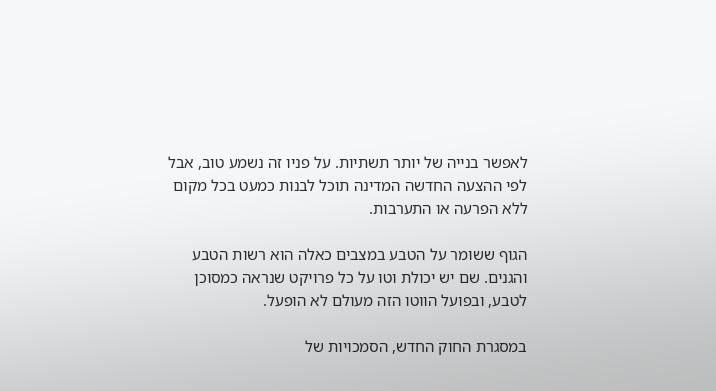לאפשר בנייה של יותר תשתיות. על פניו זה נשמע טוב, אבל לפי ההצעה החדשה המדינה תוכל לבנות כמעט בכל מקום ללא הפרעה או התערבות.

הגוף ששומר על הטבע במצבים כאלה הוא רשות הטבע והגנים. שם יש יכולת וטו על כל פרויקט שנראה כמסוכן לטבע, ובפועל הווטו הזה מעולם לא הופעל.

במסגרת החוק החדש, הסמכויות של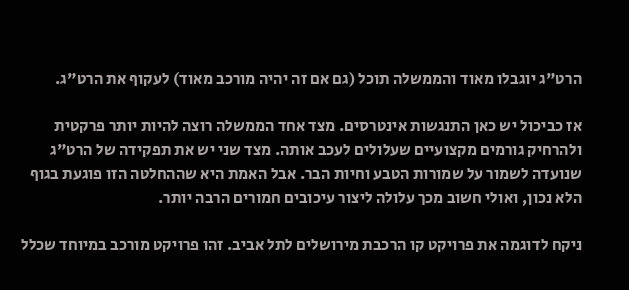הרט"ג יוגבלו מאוד והממשלה תוכל (גם אם זה יהיה מורכב מאוד) לעקוף את הרט"ג.

אז כביכול יש כאן התנגשות אינטרסים. מצד אחד הממשלה רוצה להיות יותר פרקטית ולהרחיק גורמים מקצועיים שעלולים לעכב אותה. מצד שני יש את תפקידה של הרט"ג שנועדה לשמור על שמורות הטבע וחיות הבר. אבל האמת היא שההחלטה הזו פוגעת בגוף הלא נכון, ואולי חשוב מכך עלולה ליצור עיכובים חמורים הרבה יותר.

ניקח לדוגמה את פרויקט קו הרכבת מירושלים לתל אביב. זהו פרויקט מורכב במיוחד שכלל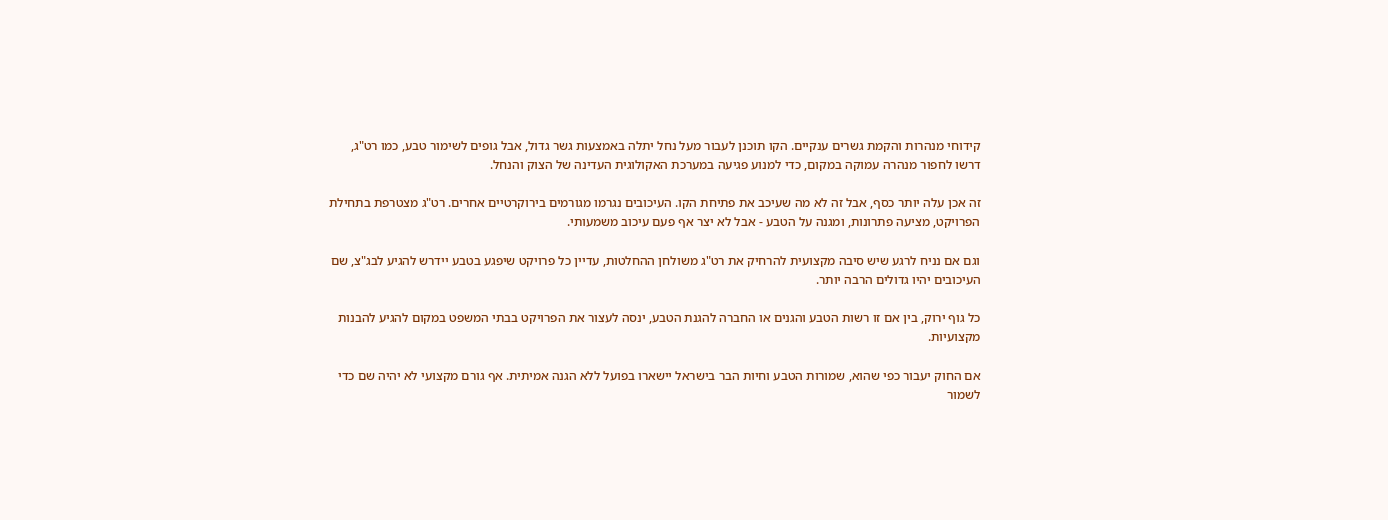קידוחי מנהרות והקמת גשרים ענקיים. הקו תוכנן לעבור מעל נחל יתלה באמצעות גשר גדול, אבל גופים לשימור טבע, כמו רט"ג, דרשו לחפור מנהרה עמוקה במקום, כדי למנוע פגיעה במערכת האקולוגית העדינה של הצוק והנחל.

זה אכן עלה יותר כסף, אבל זה לא מה שעיכב את פתיחת הקו. העיכובים נגרמו מגורמים בירוקרטיים אחרים. רט"ג מצטרפת בתחילת הפרויקט, מציעה פתרונות, ומגנה על הטבע - אבל לא יצר אף פעם עיכוב משמעותי.

וגם אם נניח לרגע שיש סיבה מקצועית להרחיק את רט"ג משולחן ההחלטות, עדיין כל פרויקט שיפגע בטבע יידרש להגיע לבג"צ, שם העיכובים יהיו גדולים הרבה יותר.

כל גוף ירוק, בין אם זו רשות הטבע והגנים או החברה להגנת הטבע, ינסה לעצור את הפרויקט בבתי המשפט במקום להגיע להבנות מקצועיות.

אם החוק יעבור כפי שהוא, שמורות הטבע וחיות הבר בישראל יישארו בפועל ללא הגנה אמיתית. אף גורם מקצועי לא יהיה שם כדי לשמור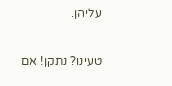עליהן.

טעינו? נתקן! אם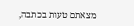מצאתם טעות בכתבה,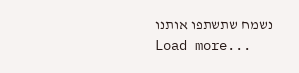נשמח שתשתפו אותנו
Load more...